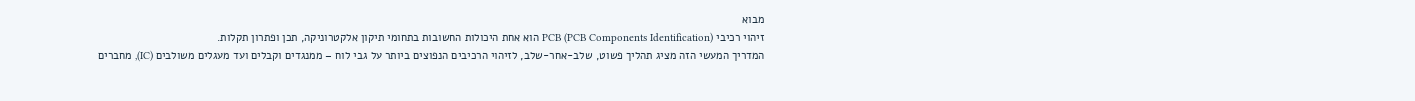מבוא
זיהוי רכיבי PCB (PCB Components Identification) הוא אחת היכולות החשובות בתחומי תיקון אלקטרוניקה, תכן ופתרון תקלות.
המדריך המעשי הזה מציג תהליך פשוט, שלב-אחר-שלב, לזיהוי הרכיבים הנפוצים ביותר על גבי לוח – ממנגדים וקבלים ועד מעגלים משולבים (IC), מחברים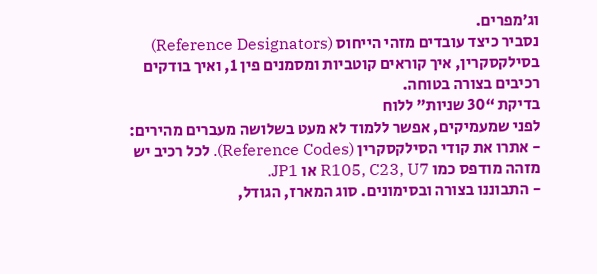וג׳מפרים.
נסביר כיצד עובדים מזהי הייחוס (Reference Designators) בסילקסקרין, איך קוראים קוטביות ומסמנים פין 1, ואיך בודקים רכיבים בצורה בטוחה.
בדיקת “30 שניות” ללוח
לפני שמעמיקים, אפשר ללמוד לא מעט בשלושה מעברים מהירים:
- אתרו את קודי הסילקסקרין (Reference Codes). לכל רכיב יש מזהה מודפס כמו R105, C23, U7 או JP1.
- התבוננו בצורה ובסימונים. סוג המארז, הגודל,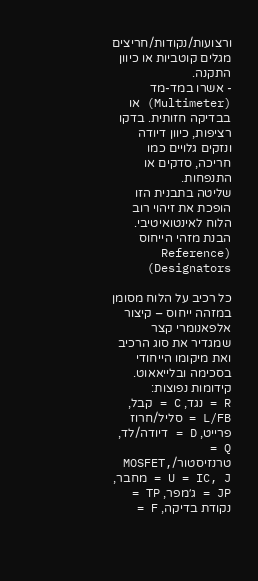ורצועות/נקודות/חריצים מגלים קוטביות או כיוון התקנה.
- אשרו במד-מד (Multimeter) או בבדיקה חזותית. בדקו רציפות, כיוון דיודה ונזקים גלויים כמו חריכה, סדקים או התנפחות.
שליטה בתבנית הזו הופכת את זיהוי רוב הלוח לאינטואיטיבי.
הבנת מזהי הייחוס (Reference Designators)

כל רכיב על הלוח מסומן במזהה ייחוס – קיצור אלפאנומרי קצר שמגדיר את סוג הרכיב ואת מיקומו הייחודי בסכימה ובלייאאוט.
קידומות נפוצות:
R = נגד, C = קבל, L/FB = סליל/חרוז פרייט, D = דיודה/לד, Q = טרנזיסטור/MOSFET, U = IC, J = מחבר, JP = ג׳מפר, TP = נקודת בדיקה, F =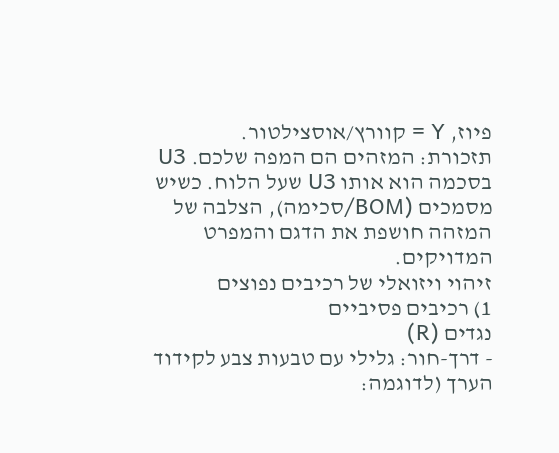פיוז, Y = קוורץ/אוסצילטור.
תזכורת: המזהים הם המפה שלכם. U3 בסכמה הוא אותו U3 שעל הלוח. כשיש מסמכים (BOM/סכימה), הצלבה של המזהה חושפת את הדגם והמפרט המדויקים.
זיהוי ויזואלי של רכיבים נפוצים
1) רכיבים פסיביים
נגדים (R)
- דרך-חור: גלילי עם טבעות צבע לקידוד הערך (לדוגמה: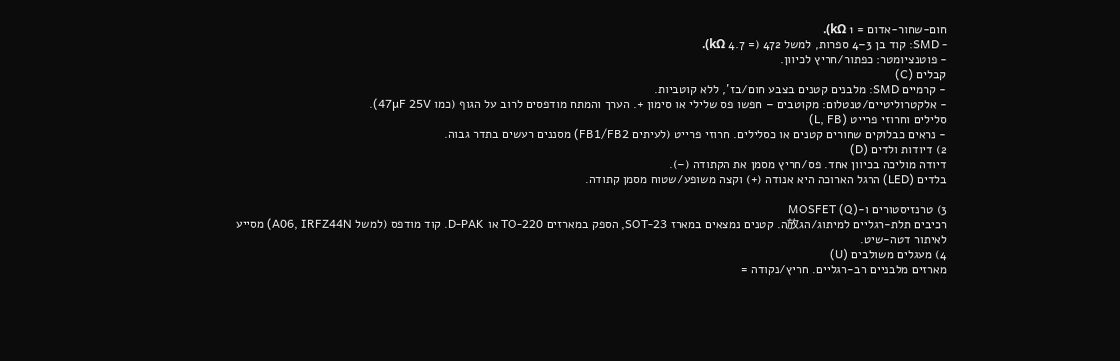חום-שחור-אדום = 1 kΩ).
- SMD: קוד בן 3–4 ספרות, למשל 472 (= 4.7 kΩ).
- פוטנציומטר: כפתור/חריץ לכיוון.
קבלים (C)
- קרמיים SMD: מלבנים קטנים בצבע חום/בז’, ללא קוטביות.
- אלקטרוליטיים/טנטלום: מקוטבים – חפשו פס שלילי או סימון +. הערך והמתח מודפסים לרוב על הגוף (כמו 47µF 25V).
סלילים וחרוזי פרייט (L, FB)
- נראים כבלוקים שחורים קטנים או כסלילים. חרוזי פרייט (לעיתים FB1/FB2) מסננים רעשים בתדר גבוה.
2) דיודות ולדים (D)
דיודה מוליכה בכיוון אחד. פס/חריץ מסמן את הקתודה (–).
בלדים (LED) הרגל הארוכה היא אנודה (+) וקצה משופע/שטוח מסמן קתודה.

3) טרנזיסטורים ו-MOSFET (Q)
רכיבים תלת-רגליים למיתוג/הג放ה. קטנים נמצאים במארז SOT-23, הספק במארזים TO-220 או D-PAK. קוד מודפס (למשל A06, IRFZ44N) מסייע לאיתור דטה-שיט.
4) מעגלים משולבים (U)
מארזים מלבניים רב-רגליים. חריץ/נקודה =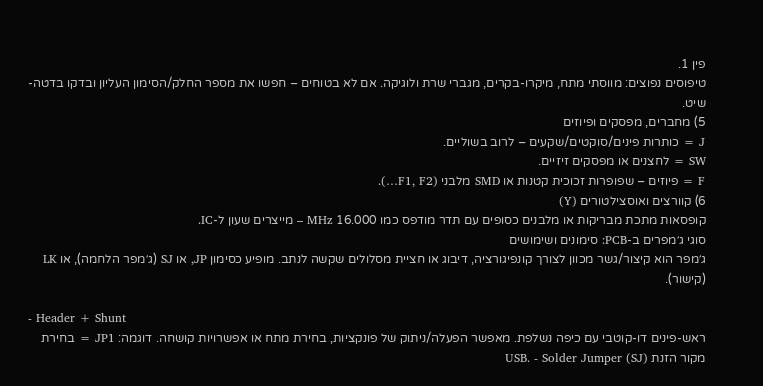פין 1.
טיפוסים נפוצים: מווסתי מתח, מיקרו-בקרים, מגברי שרת ולוגיקה. אם לא בטוחים – חפשו את מספר החלק/הסימון העליון ובדקו בדטה-שיט.
5) מחברים, מפסקים ופיוזים
J = כותרות פינים/סוקטים/שקעים – לרוב בשוליים.
SW = לחצנים או מפסקים זיזיים.
F = פיוזים – שפופרות זכוכית קטנות או SMD מלבני (F1, F2…).
6) קוורצים ואוסצילטורים (Y)
קופסאות מתכת מבריקות או מלבנים כסופים עם תדר מודפס כמו 16.000 MHz – מייצרים שעון ל-IC.
סוגי ג׳מפרים ב-PCB: סימונים ושימושים
ג׳מפר הוא קיצור/גשר מכוון לצורך קונפיגורציה, דיבוג או חציית מסלולים שקשה לנתב. מופיע כסימון JP, או SJ (ג׳מפר הלחמה), או LK (קישור).

- Header + Shunt
ראש-פינים דו-קוטבי עם כיפה נשלפת. מאפשר הפעלה/ניתוק של פונקציות, בחירת מתח או אפשרויות קושחה. דוגמה: JP1 = בחירת מקור הזנת USB. - Solder Jumper (SJ)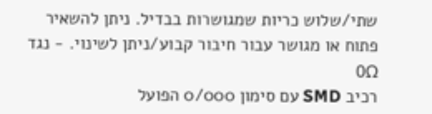שתי/שלוש כריות שמגושרות בבדיל. ניתן להשאיר פתוח או מגושר עבור חיבור קבוע/ניתן לשינוי. - נגד 0Ω
רכיב SMD עם סימון 0/000 הפועל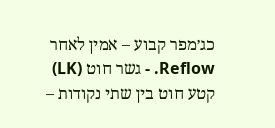כג׳מפר קבוע – אמין לאחר Reflow. - גשר חוט (LK)
קטע חוט בין שתי נקודות –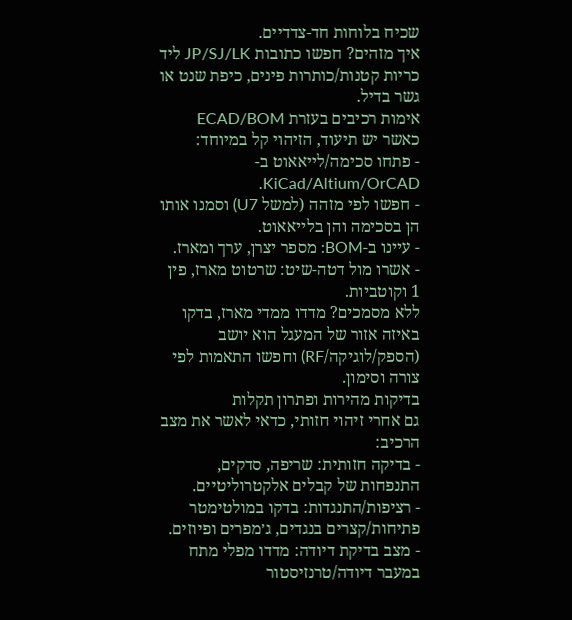שכיח בלוחות חד-צדדיים.
איך מזהים? חפשו כתובות JP/SJ/LK ליד כריות קטנות/כותרות פינים, כיפת שנט או גשר בדיל.
אימות רכיבים בעזרת ECAD/BOM
כאשר יש תיעוד, הזיהוי קל במיוחד:
- פתחו סכימה/לייאאוט ב-KiCad/Altium/OrCAD.
- חפשו לפי מזהה (למשל U7) וסמנו אותו הן בסכימה והן בלייאאוט.
- עיינו ב-BOM: מספר יצרן, ערך ומארז.
- אשרו מול דטה-שיט: שרטוט מארז, פין 1 וקוטביות.
ללא מסמכים? מדדו ממדי מארז, בדקו באיזה אזור של המעגל הוא יושב (הספק/לוגיקה/RF) וחפשו התאמות לפי צורה וסימון.
בדיקות מהירות ופתרון תקלות
גם אחרי זיהוי חזותי, כדאי לאשר את מצב הרכיב:
- בדיקה חזותית: שריפה, סדקים, התנפחות של קבלים אלקטרוליטיים.
- רציפות/התנגדות: בדקו במולטימטר פתיחות/קצרים בנגדים, ג׳מפרים ופיוזים.
- מצב בדיקת דיודה: מדדו מפלי מתח במעבר דיודה/טרנזיסטור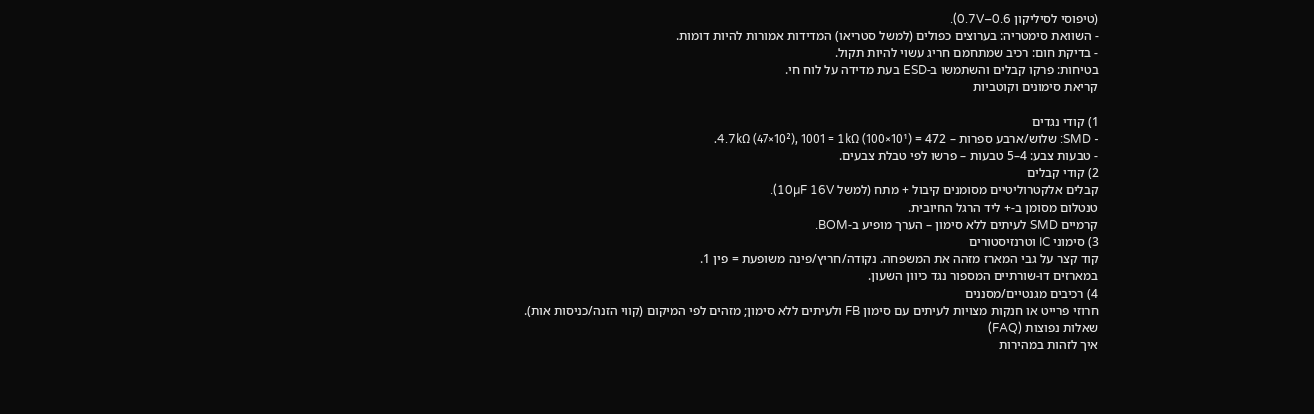(טיפוסי לסיליקון 0.6–0.7V).
- השוואת סימטריה: בערוצים כפולים (למשל סטריאו) המדידות אמורות להיות דומות.
- בדיקת חום: רכיב שמתחמם חריג עשוי להיות תקול.
בטיחות: פרקו קבלים והשתמשו ב-ESD בעת מדידה על לוח חי.
קריאת סימונים וקוטביות

1) קודי נגדים
- SMD: שלוש/ארבע ספרות – 472 = 4.7kΩ (47×10²), 1001 = 1kΩ (100×10¹).
- טבעות צבע: 4–5 טבעות – פרשו לפי טבלת צבעים.
2) קודי קבלים
קבלים אלקטרוליטיים מסומנים קיבול + מתח (למשל 10µF 16V).
טנטלום מסומן ב-+ ליד הרגל החיובית.
קרמיים SMD לעיתים ללא סימון – הערך מופיע ב-BOM.
3) סימוני IC וטרנזיסטורים
קוד קצר על גבי המארז מזהה את המשפחה. נקודה/חריץ/פינה משופעת = פין 1.
במארזים דו-שורתיים המספור נגד כיוון השעון.
4) רכיבים מגנטיים/מסננים
חרוזי פרייט או חנקות מצויות לעיתים עם סימון FB ולעיתים ללא סימון; מזהים לפי המיקום (קווי הזנה/כניסות אות).
שאלות נפוצות (FAQ)
איך לזהות במהירות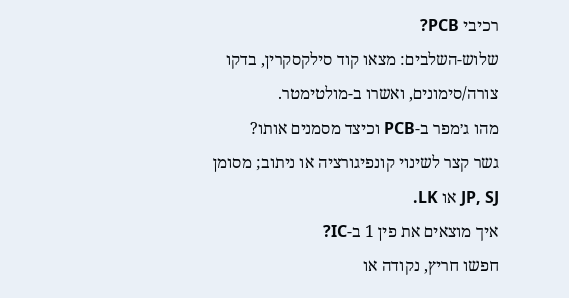רכיבי PCB?
שלוש-השלבים: מצאו קוד סילקסקרין, בדקו צורה/סימונים, ואשרו ב-מולטימטר.
מהו ג׳מפר ב-PCB וכיצד מסמנים אותו?
גשר קצר לשינוי קונפיגורציה או ניתוב; מסומן JP, SJ או LK.
איך מוצאים את פין 1 ב-IC?
חפשו חריץ, נקודה או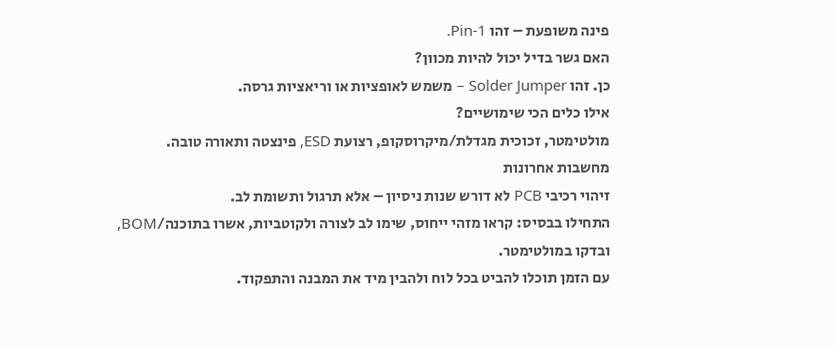פינה משופעת – זהו Pin-1.
האם גשר בדיל יכול להיות מכוון?
כן. זהו Solder Jumper – משמש לאופציות או וריאציות גרסה.
אילו כלים הכי שימושיים?
מולטימטר, זכוכית מגדלת/מיקרוסקופ, רצועת ESD, פינצטה ותאורה טובה.
מחשבות אחרונות
זיהוי רכיבי PCB לא דורש שנות ניסיון – אלא תרגול ותשומת לב.
התחילו בבסיס: קראו מזהי ייחוס, שימו לב לצורה ולקוטביות, אשרו בתוכנה/BOM, ובדקו במולטימטר.
עם הזמן תוכלו להביט בכל לוח ולהבין מיד את המבנה והתפקוד.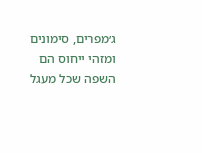ג׳מפרים, סימונים ומזהי ייחוס הם השפה שכל מעגל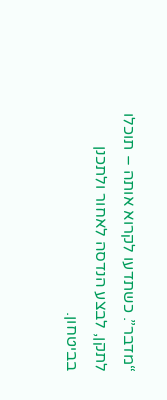“מדבר”. כשתדעו לקרוא אותה – תוכלו לתקן, לבצע הנדסה לאחור ולתכנן בביטחון.